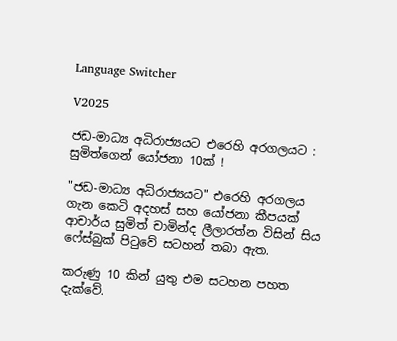Language Switcher

V2025

ජඩ-මාධ්‍ය අධිරාජ්‍යයට එරෙහි අරගලයට : සුමිත්ගෙන් යෝජනා 10ක් !

"ජඩ-මාධ්‍ය අධිරාජ්‍යයට" එරෙහි අරගලය ගැන කෙටි අදහස් සහ යෝජනා කීපයක් ආචාර්ය සුමිත් චාමින්ද ලීලාරත්න විසින් සිය ෆේස්බුක් පිටුවේ සටහන් තබා ඇත.

කරුණු 10 කින් යුතු එම සටහන පහත දැක්වේ.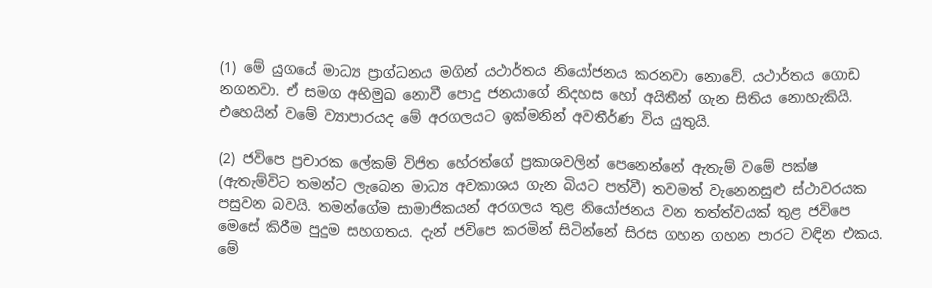(1) මේ යුගයේ මාධ්‍ය ප්‍රාග්ධනය මගින් යථාර්තය නියෝජනය කරනවා නොවේ. යථාර්තය ගොඩ නගනවා. ඒ සමග අභිමුඛ නොවී පොදු ජනයාගේ නිදහස හෝ අයිතීන් ගැන සිතිය නොහැකියි. එහෙයින් වමේ ව්‍යාපාරයද මේ අරගලයට ඉක්මනින් අවතීර්ණ විය යුතුයි.

(2) ජවිපෙ ප්‍රචාරක ලේකම් විජිත හේරත්ගේ ප්‍රකාශවලින් පෙනෙන්නේ ඇතැම් වමේ පක්ෂ (ඇතැම්විට තමන්ට ලැබෙන මාධ්‍ය අවකාශය ගැන බියට පත්වී) තවමත් වැනෙනසුළු ස්ථාවරයක පසුවන බවයි. තමන්ගේම සාමාජිකයන් අරගලය තුළ නියෝජනය වන තත්ත්වයක් තුළ ජවිපෙ මෙසේ කිරීම පුදුම සහගතය. දැන් ජවිපෙ කරමින් සිටින්නේ සිරස ගහන ගහන පාරට වඳින එකය. මේ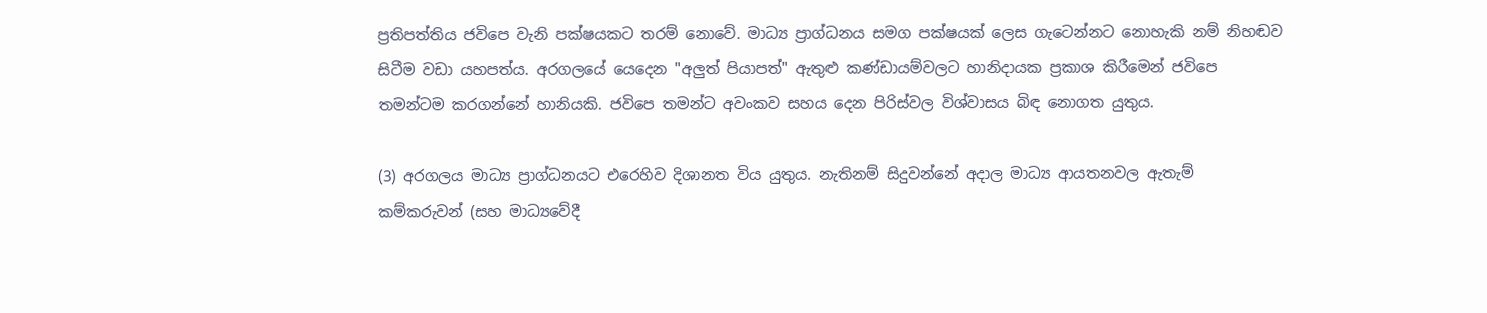ප්‍රතිපත්තිය ජවිපෙ වැනි පක්ෂයකට තරම් නොවේ. මාධ්‍ය ප්‍රාග්ධනය සමග පක්ෂයක් ලෙස ගැටෙන්නට නොහැකි නම් නිහඬව සිටීම වඩා යහපත්ය. අරගලයේ යෙදෙන "අලුත් පියාපත්" ඇතුළු කණ්ඩායම්වලට හානිදායක ප්‍රකාශ කිරීමෙන් ජවිපෙ තමන්ටම කරගන්නේ හානියකි. ජවිපෙ තමන්ට අවංකව සහය දෙන පිරිස්වල විශ්වාසය බිඳ නොගත යුතුය.

(3) අරගලය මාධ්‍ය ප්‍රාග්ධනයට එරෙහිව දිශානත විය යුතුය. නැතිනම් සිදුවන්නේ අදාල මාධ්‍ය ආයතනවල ඇතැම් කම්කරුවන් (සහ මාධ්‍යවේදී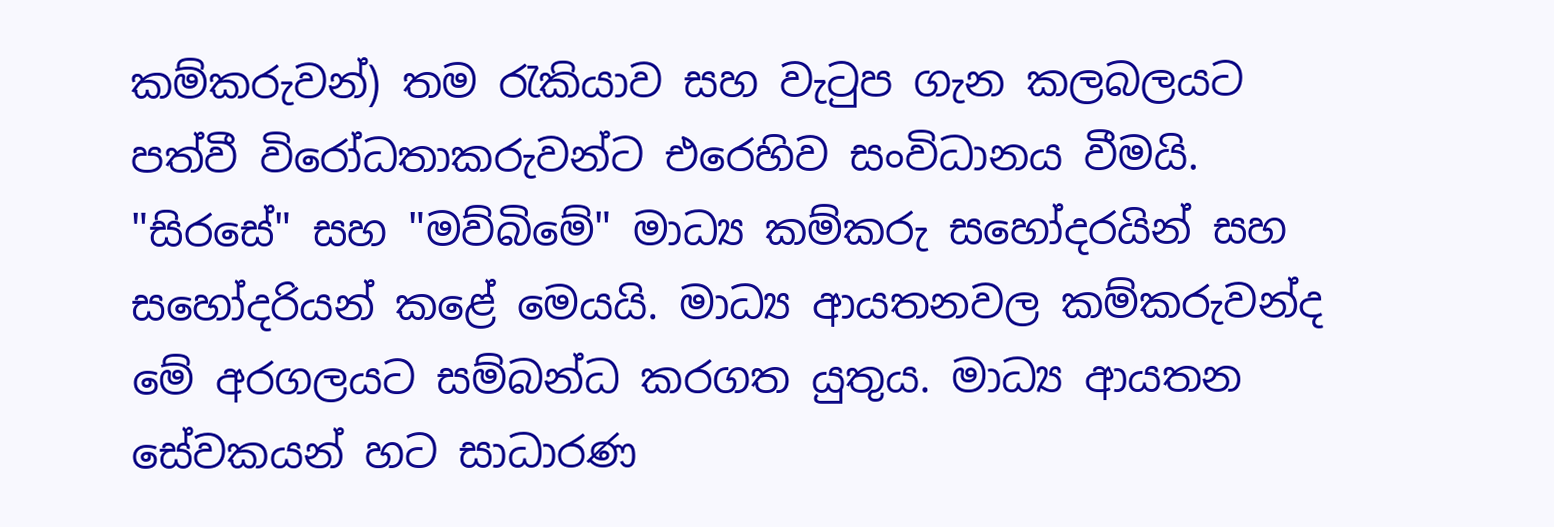කම්කරුවන්) තම රැකියාව සහ වැටුප ගැන කලබලයට පත්වී විරෝධතාකරුවන්ට එරෙහිව සංවිධානය වීමයි. "සිරසේ" සහ "මව්බිමේ" මාධ්‍ය කම්කරු සහෝදරයින් සහ සහෝදරියන් කළේ මෙයයි. මාධ්‍ය ආයතනවල කම්කරුවන්ද මේ අරගලයට සම්බන්ධ කරගත යුතුය. මාධ්‍ය ආයතන සේවකයන් හට සාධාරණ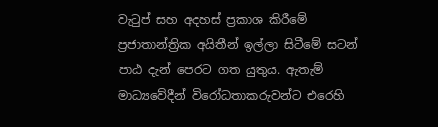වැටුප් සහ අදහස් ප්‍රකාශ කිරීමේ ප්‍රජාතාන්ත්‍රික අයිතීන් ඉල්ලා සිටීමේ සටන් පාඨ දැන් පෙරට ගත යුතුය. ඇතැම් මාධ්‍යවේදීන් විරෝධතාකරුවන්ට එරෙහි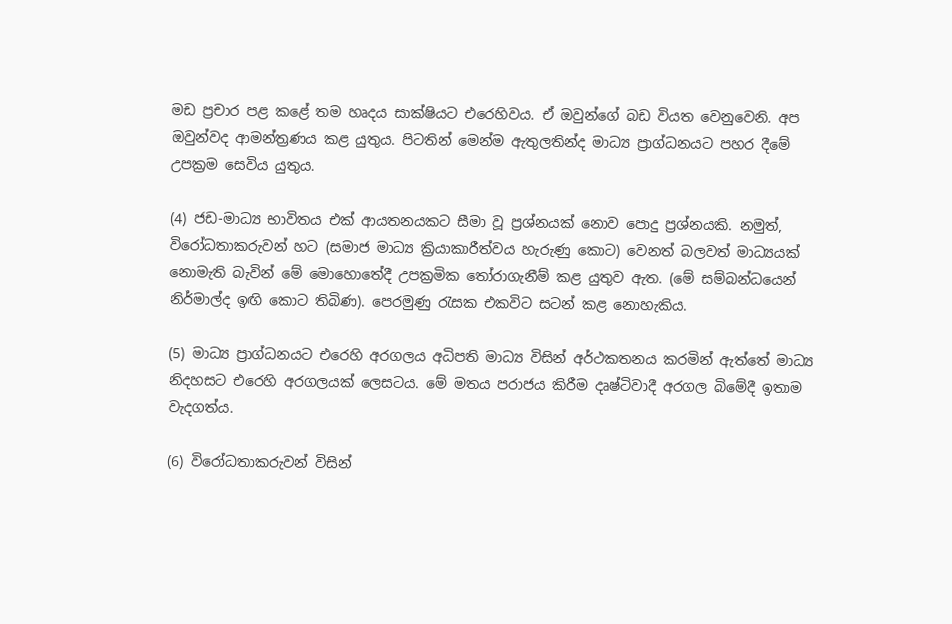මඩ ප්‍රචාර පළ කළේ තම හෘදය සාක්ෂියට එරෙහිවය. ඒ ඔවුන්ගේ බඩ වියත වෙනුවෙනි. අප ඔවුන්වද ආමන්ත්‍රණය කළ යුතුය. පිටතින් මෙන්ම ඇතුලතින්ද මාධ්‍ය ප්‍රාග්ධනයට පහර දීමේ උපක්‍රම සෙවිය යුතුය.

(4) ජඩ-මාධ්‍ය භාවිතය එක් ආයතනයකට සීමා වූ ප්‍රශ්නයක් නොව පොදු ප්‍රශ්නයකි. නමුත්, විරෝධතාකරුවන් හට (සමාජ මාධ්‍ය ක්‍රියාකාරීත්වය හැරුණු කොට) වෙනත් බලවත් මාධ්‍යයක් නොමැති බැවින් මේ මොහොතේදී උපක්‍රමික තෝරාගැනීම් කළ යුතුව ඇත. (මේ සම්බන්ධයෙන් නිර්මාල්ද ඉඟි කොට තිබිණ). පෙරමුණු රැසක එකවිට සටන් කළ නොහැකිය.

(5) මාධ්‍ය ප්‍රාග්ධනයට එරෙහි අරගලය අධිපති මාධ්‍ය විසින් අර්ථකතනය කරමින් ඇත්තේ මාධ්‍ය නිදහසට එරෙහි අරගලයක් ලෙසටය. මේ මතය පරාජය කිරීම දෘෂ්ටිවාදී අරගල බිමේදී ඉතාම වැදගත්ය.

(6) විරෝධතාකරුවන් විසින්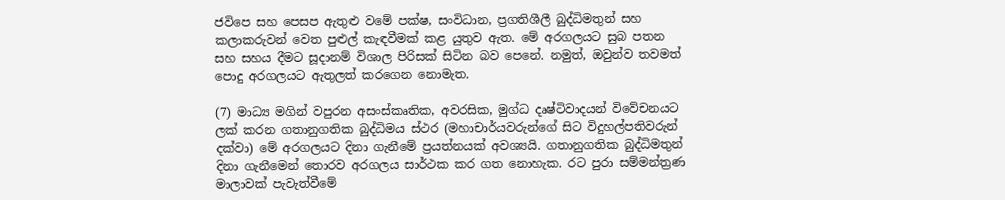ජවිපෙ සහ පෙසප ඇතුළු වමේ පක්ෂ, සංවිධාන, ප්‍රගතිශීලී බුද්ධිමතුන් සහ කලාකරුවන් වෙත පුළුල් කැඳවීමක් කළ යුතුව ඇත. මේ අරගලයට සුබ පතන සහ සහය දීමට සූදානම් විශාල පිරිසක් සිටින බව පෙනේ. නමුත්, ඔවුන්ව තවමත් පොදු අරගලයට ඇතුලත් කරගෙන නොමැත.

(7) මාධ්‍ය මගින් වපුරන අසංස්කෘතික, අවරසික, මුග්ධ දෘෂ්ටිවාදයන් විවේචනයට ලක් කරන ගතානුගතික බුද්ධිමය ස්ථර (මහාචාර්යවරුන්ගේ සිට විදුහල්පතිවරුන් දක්වා) මේ අරගලයට දිනා ගැනීමේ ප්‍රයත්නයක් අවශ්‍යයි. ගතානුගතික බුද්ධිමතුන් දිනා ගැනීමෙන් තොරව අරගලය සාර්ථක කර ගත නොහැක. රට පුරා සම්මන්ත්‍රණ මාලාවක් පැවැත්වීමේ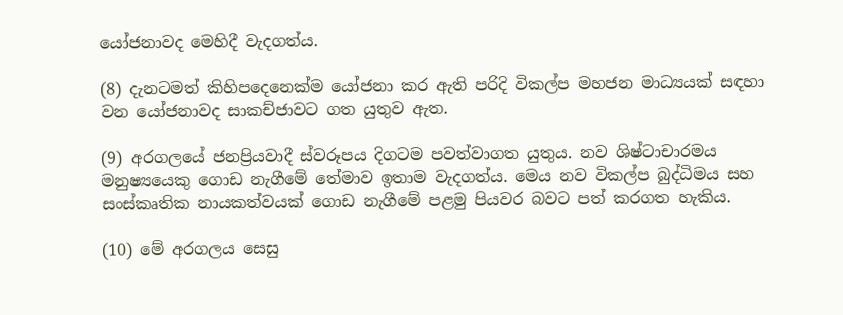යෝජනාවද මෙහිදී වැදගත්ය.

(8) දැනටමත් කිහිපදෙනෙක්ම යෝජනා කර ඇති පරිදි විකල්ප මහජන මාධ්‍යයක් සඳහා වන යෝජනාවද සාකච්ජාවට ගත යුතුව ඇත.

(9) අරගලයේ ජනප්‍රියවාදී ස්වරූපය දිගටම පවත්වාගත යුතුය. නව ශිෂ්ටාචාරමය මනුෂ්‍යයෙකු ගොඩ නැගීමේ තේමාව ඉතාම වැදගත්ය. මෙය නව විකල්ප බුද්ධිමය සහ සංස්කෘතික නායකත්වයක් ගොඩ නැගීමේ පළමු පියවර බවට පත් කරගත හැකිය.

(10) මේ අරගලය සෙසු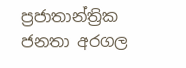ප්‍රජාතාන්ත්‍රික ජනතා අරගල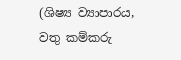(ශිෂ්‍ය ව්‍යාපාරය, වතු කම්කරු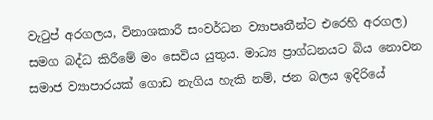වැටුප් අරගලය, විනාශකාරී සංවර්ධන ව්‍යාපෘතීන්ට එරෙහි අරගල) සමග බද්ධ කිරීමේ මං සෙවිය යුතුය. මාධ්‍ය ප්‍රාග්ධනයට බිය නොවන සමාජ ව්‍යාපාරයක් ගොඩ නැගිය හැකි නම්, ජන බලය ඉදිරියේ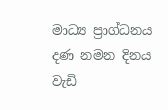මාධ්‍ය ප්‍රාග්ධනය දණ නමන දිනය වැඩි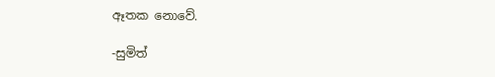ඈතක නොවේ.

-සුමිත්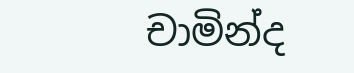චාමින්ද